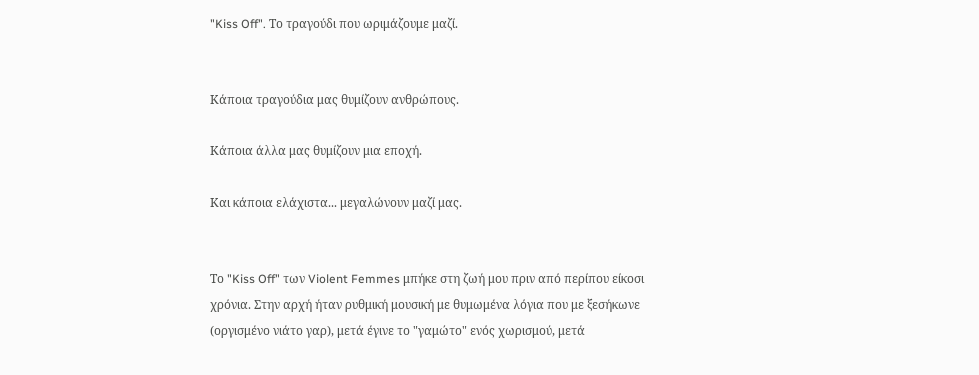"Kiss Off". Το τραγούδι που ωριμάζουμε μαζί.


Κάποια τραγούδια μας θυμίζουν ανθρώπους.

Κάποια άλλα μας θυμίζουν μια εποχή.

Και κάποια ελάχιστα... μεγαλώνουν μαζί μας.


Το "Kiss Off" των Violent Femmes μπήκε στη ζωή μου πριν από περίπου είκοσι χρόνια. Στην αρχή ήταν ρυθμική μουσική με θυμωμένα λόγια που με ξεσήκωνε (οργισμένο νιάτο γαρ), μετά έγινε το "γαμώτο" ενός χωρισμού, μετά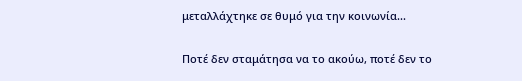μεταλλάχτηκε σε θυμό για την κοινωνία...

Ποτέ δεν σταμάτησα να το ακούω, ποτέ δεν το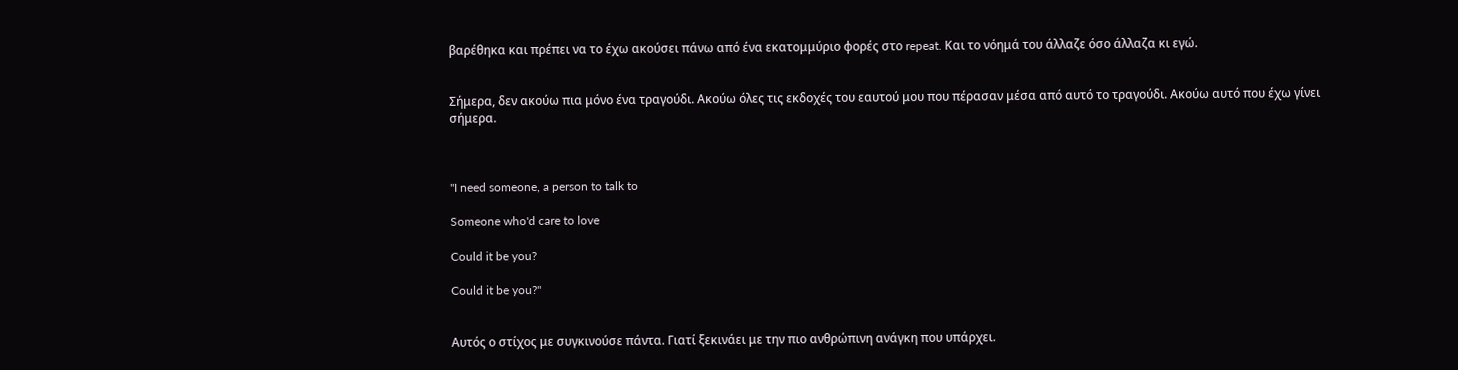βαρέθηκα και πρέπει να το έχω ακούσει πάνω από ένα εκατομμύριο φορές στο repeat. Και το νόημά του άλλαζε όσο άλλαζα κι εγώ.


Σήμερα, δεν ακούω πια μόνο ένα τραγούδι. Ακούω όλες τις εκδοχές του εαυτού μου που πέρασαν μέσα από αυτό το τραγούδι. Ακούω αυτό που έχω γίνει σήμερα.



"I need someone, a person to talk to

Someone who'd care to love

Could it be you?

Could it be you?"


Αυτός ο στίχος με συγκινούσε πάντα. Γιατί ξεκινάει με την πιο ανθρώπινη ανάγκη που υπάρχει.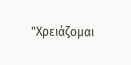"Χρειάζομαι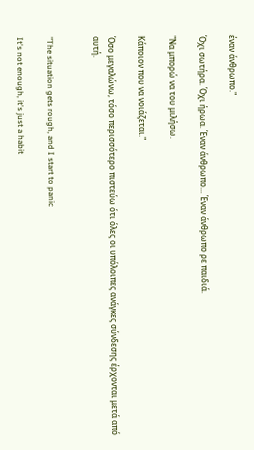έναν άνθρωπο."

Όχι σωτήρα. Όχι ήρωα. Έναν άνθρωπο... Έναν άνθρωπο ρε παιδιά.

"Να μπορώ να του μιλήσω.

Κάποιον που να νοιάζεται."

Όσο μεγαλώνω, τόσο περισσότερο πιστεύω ότι όλες οι υπόλοιπες ανάγκες σύνδεσης έρχονται μετά από αυτή.


"The situation gets rough, and I start to panic

It's not enough, it's just a habit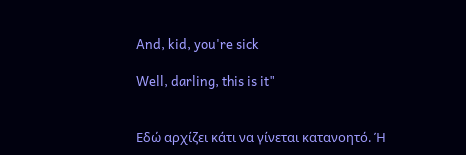And, kid, you're sick

Well, darling, this is it"


Εδώ αρχίζει κάτι να γίνεται κατανοητό. Ή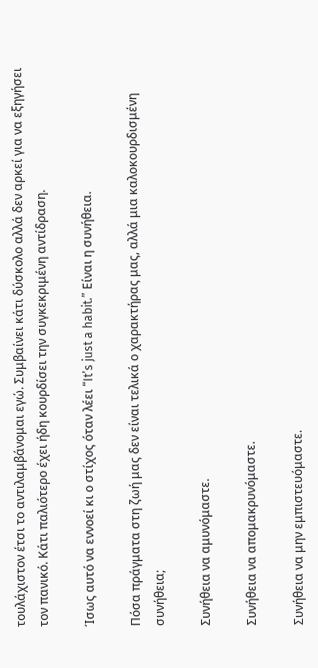τουλάχιστον έτσι το αντιλαμβάνομαι εγώ. Συμβαίνει κάτι δύσκολο αλλά δεν αρκεί για να εξηγήσει τον πανικό. Κάτι παλιότερο έχει ήδη κουρδίσει την συγκεκριμένη αντίδραση.

Ίσως αυτό να εννοεί κι ο στίχος όταν λέει “It’s just a habit.” Είναι η συνήθεια.

Πόσα πράγματα στη ζωή μας δεν είναι τελικά ο χαρακτήρας μας, αλλά μια καλοκουρδισμένη συνήθεια;

Συνήθεια να αμυνόμαστε.

Συνήθεια να απομακρυνόμαστε.

Συνήθεια να μην εμπιστευόμαστε.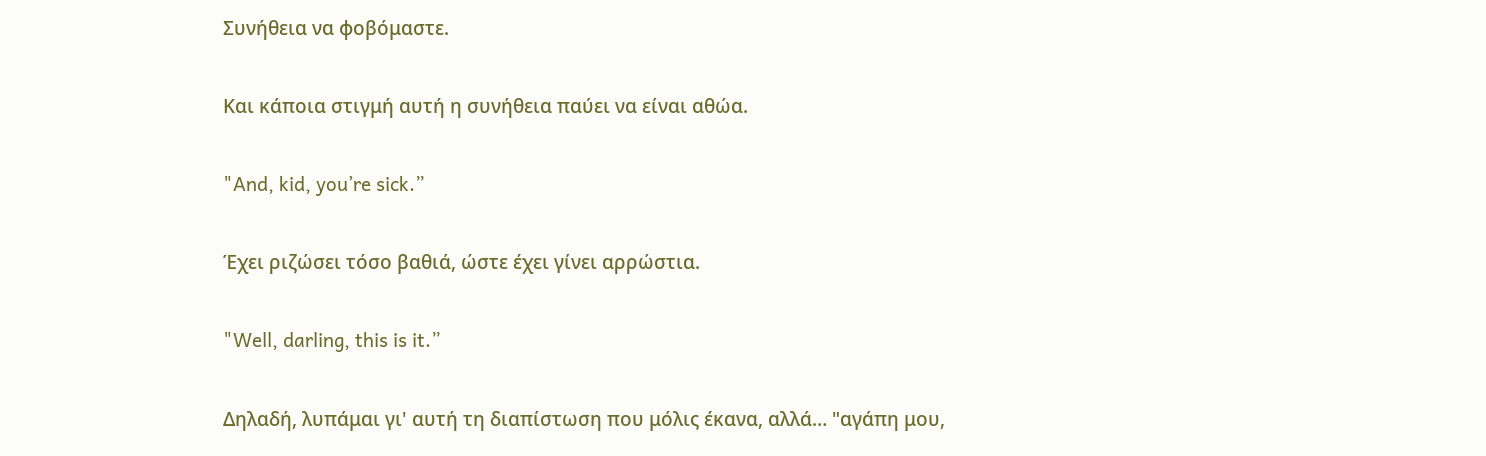Συνήθεια να φοβόμαστε.

Και κάποια στιγμή αυτή η συνήθεια παύει να είναι αθώα.

"And, kid, you’re sick.”

Έχει ριζώσει τόσο βαθιά, ώστε έχει γίνει αρρώστια.

"Well, darling, this is it.”

Δηλαδή, λυπάμαι γι' αυτή τη διαπίστωση που μόλις έκανα, αλλά… "αγάπη μου,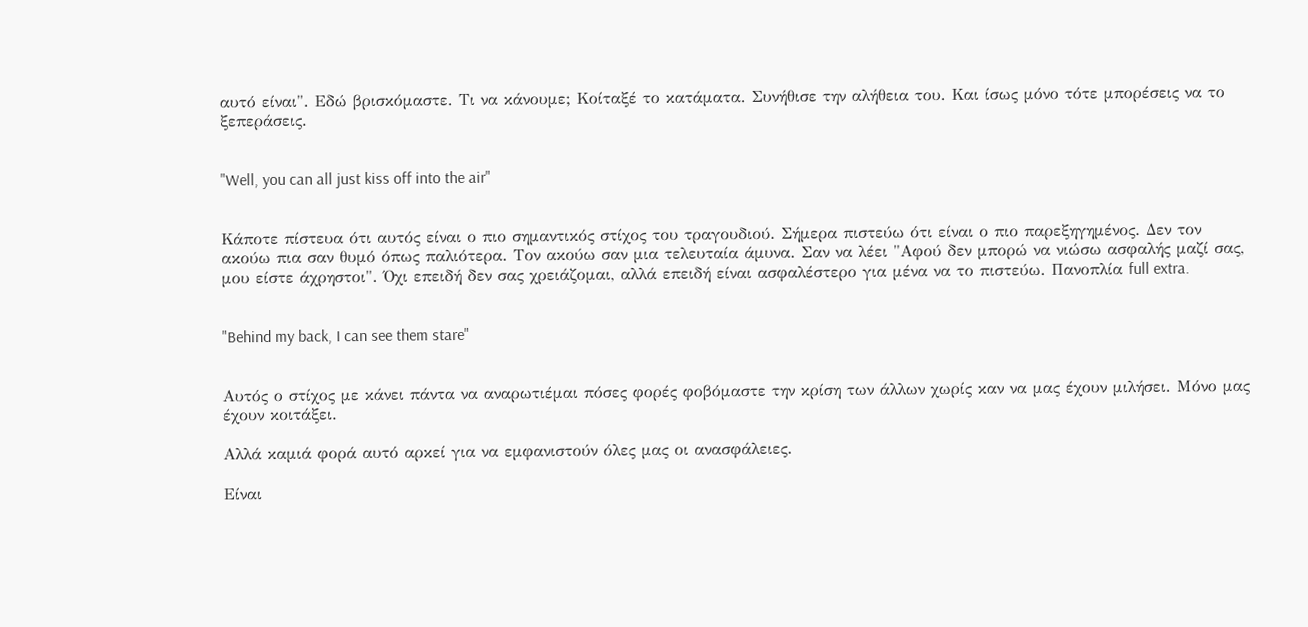αυτό είναι". Εδώ βρισκόμαστε. Τι να κάνουμε; Κοίταξέ το κατάματα. Συνήθισε την αλήθεια του. Και ίσως μόνο τότε μπορέσεις να το ξεπεράσεις.


"Well, you can all just kiss off into the air"


Κάποτε πίστευα ότι αυτός είναι ο πιο σημαντικός στίχος του τραγουδιού. Σήμερα πιστεύω ότι είναι ο πιο παρεξηγημένος. Δεν τον ακούω πια σαν θυμό όπως παλιότερα. Τον ακούω σαν μια τελευταία άμυνα. Σαν να λέει "Αφού δεν μπορώ να νιώσω ασφαλής μαζί σας, μου είστε άχρηστοι". Όχι επειδή δεν σας χρειάζομαι, αλλά επειδή είναι ασφαλέστερο για μένα να το πιστεύω. Πανοπλία full extra.


"Behind my back, I can see them stare"


Αυτός ο στίχος με κάνει πάντα να αναρωτιέμαι πόσες φορές φοβόμαστε την κρίση των άλλων χωρίς καν να μας έχουν μιλήσει. Μόνο μας έχουν κοιτάξει.

Αλλά καμιά φορά αυτό αρκεί για να εμφανιστούν όλες μας οι ανασφάλειες.

Είναι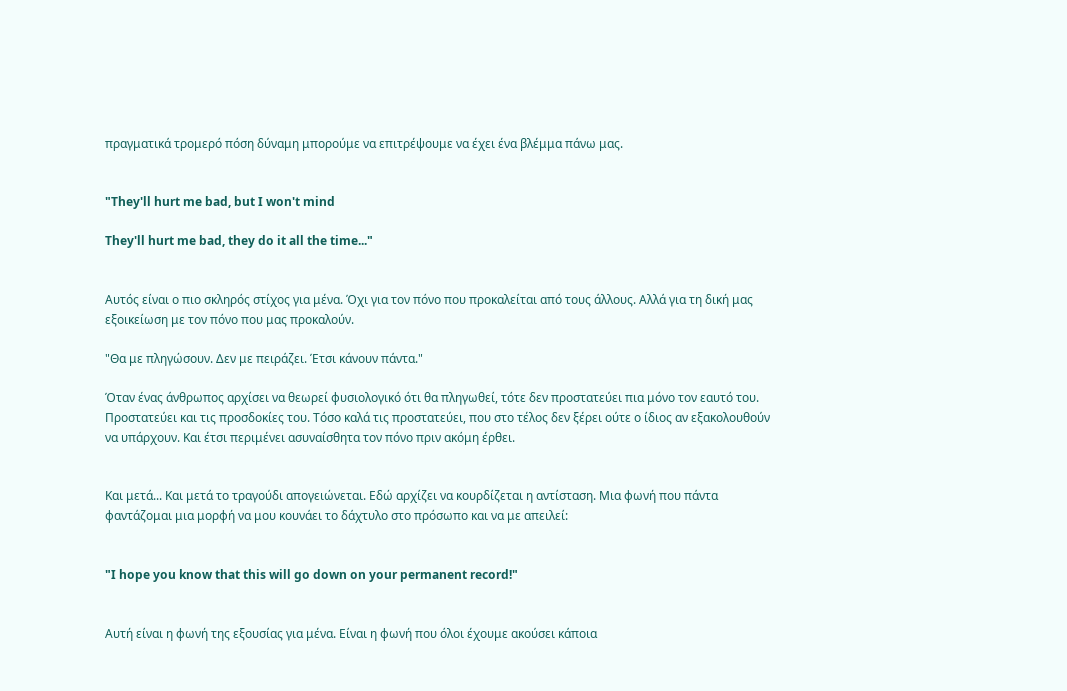πραγματικά τρομερό πόση δύναμη μπορούμε να επιτρέψουμε να έχει ένα βλέμμα πάνω μας.


"They'll hurt me bad, but I won't mind

They'll hurt me bad, they do it all the time..."


Αυτός είναι ο πιο σκληρός στίχος για μένα. Όχι για τον πόνο που προκαλείται από τους άλλους. Αλλά για τη δική μας εξοικείωση με τον πόνο που μας προκαλούν.

"Θα με πληγώσουν. Δεν με πειράζει. Έτσι κάνουν πάντα."

Όταν ένας άνθρωπος αρχίσει να θεωρεί φυσιολογικό ότι θα πληγωθεί, τότε δεν προστατεύει πια μόνο τον εαυτό του. Προστατεύει και τις προσδοκίες του. Τόσο καλά τις προστατεύει, που στο τέλος δεν ξέρει ούτε ο ίδιος αν εξακολουθούν να υπάρχουν. Και έτσι περιμένει ασυναίσθητα τον πόνο πριν ακόμη έρθει.


Και μετά... Και μετά το τραγούδι απογειώνεται. Εδώ αρχίζει να κουρδίζεται η αντίσταση. Μια φωνή που πάντα φαντάζομαι μια μορφή να μου κουνάει το δάχτυλο στο πρόσωπο και να με απειλεί:


"I hope you know that this will go down on your permanent record!"


Αυτή είναι η φωνή της εξουσίας για μένα. Είναι η φωνή που όλοι έχουμε ακούσει κάποια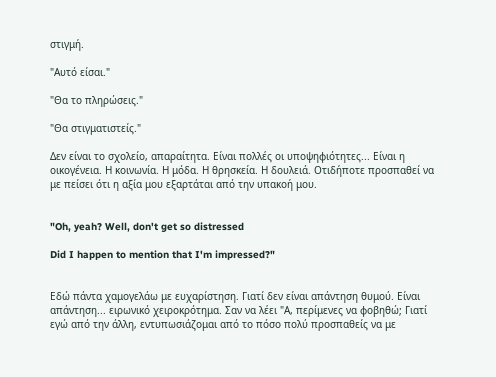στιγμή.

"Αυτό είσαι."

"Θα το πληρώσεις."

"Θα στιγματιστείς."

Δεν είναι το σχολείο, απαραίτητα. Είναι πολλές οι υποψηφιότητες... Είναι η οικογένεια. Η κοινωνία. Η μόδα. Η θρησκεία. Η δουλειά. Οτιδήποτε προσπαθεί να με πείσει ότι η αξία μου εξαρτάται από την υπακοή μου.


"Oh, yeah? Well, don't get so distressed

Did I happen to mention that I'm impressed?"


Εδώ πάντα χαμογελάω με ευχαρίστηση. Γιατί δεν είναι απάντηση θυμού. Είναι απάντηση... ειρωνικό χειροκρότημα. Σαν να λέει "Α, περίμενες να φοβηθώ; Γιατί εγώ από την άλλη, εντυπωσιάζομαι από το πόσο πολύ προσπαθείς να με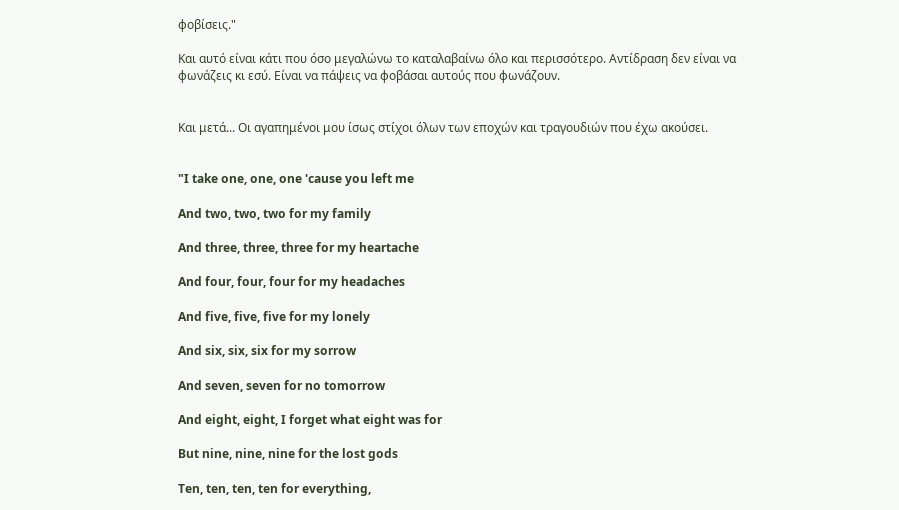φοβίσεις."

Και αυτό είναι κάτι που όσο μεγαλώνω το καταλαβαίνω όλο και περισσότερο. Αντίδραση δεν είναι να φωνάζεις κι εσύ. Είναι να πάψεις να φοβάσαι αυτούς που φωνάζουν.


Και μετά... Οι αγαπημένοι μου ίσως στίχοι όλων των εποχών και τραγουδιών που έχω ακούσει.


"I take one, one, one 'cause you left me

And two, two, two for my family

And three, three, three for my heartache

And four, four, four for my headaches

And five, five, five for my lonely

And six, six, six for my sorrow

And seven, seven for no tomorrow

And eight, eight, I forget what eight was for

But nine, nine, nine for the lost gods

Ten, ten, ten, ten for everything,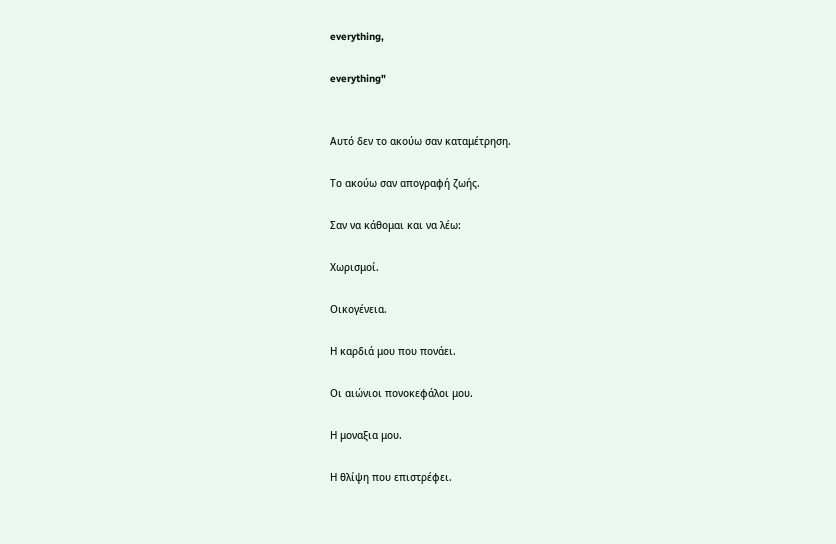everything,

everything"


Αυτό δεν το ακούω σαν καταμέτρηση.

Το ακούω σαν απογραφή ζωής.

Σαν να κάθομαι και να λέω:

Χωρισμοί.

Οικογένεια.

Η καρδιά μου που πονάει.

Οι αιώνιοι πονοκεφάλοι μου.

Η μοναξια μου.

Η θλίψη που επιστρέφει.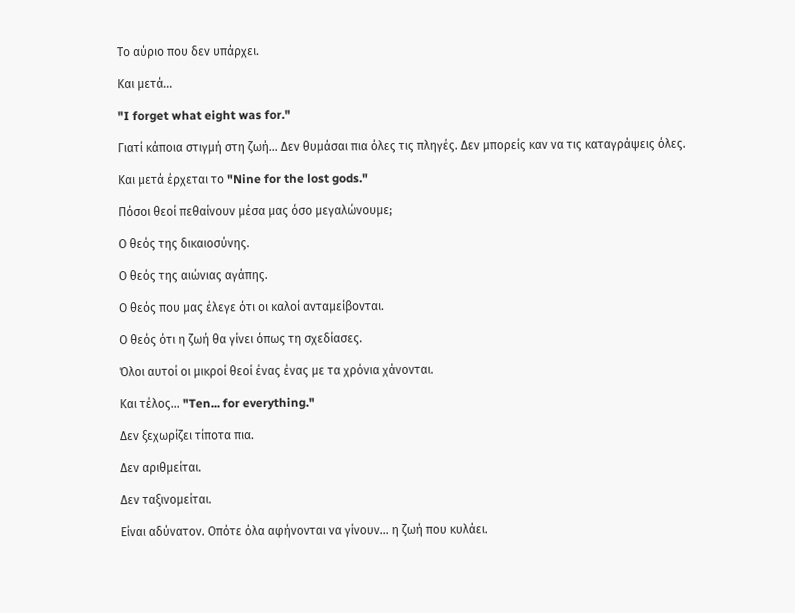Το αύριο που δεν υπάρχει.

Και μετά...

"I forget what eight was for."

Γιατί κάποια στιγμή στη ζωή... Δεν θυμάσαι πια όλες τις πληγές. Δεν μπορείς καν να τις καταγράψεις όλες.

Και μετά έρχεται το "Nine for the lost gods."

Πόσοι θεοί πεθαίνουν μέσα μας όσο μεγαλώνουμε;

Ο θεός της δικαιοσύνης.

Ο θεός της αιώνιας αγάπης.

Ο θεός που μας έλεγε ότι οι καλοί ανταμείβονται.

Ο θεός ότι η ζωή θα γίνει όπως τη σχεδίασες.

Όλοι αυτοί οι μικροί θεοί ένας ένας με τα χρόνια χάνονται.

Και τέλος... "Ten... for everything."

Δεν ξεχωρίζει τίποτα πια.

Δεν αριθμείται.

Δεν ταξινομείται.

Είναι αδύνατον. Οπότε όλα αφήνονται να γίνουν… η ζωή που κυλάει.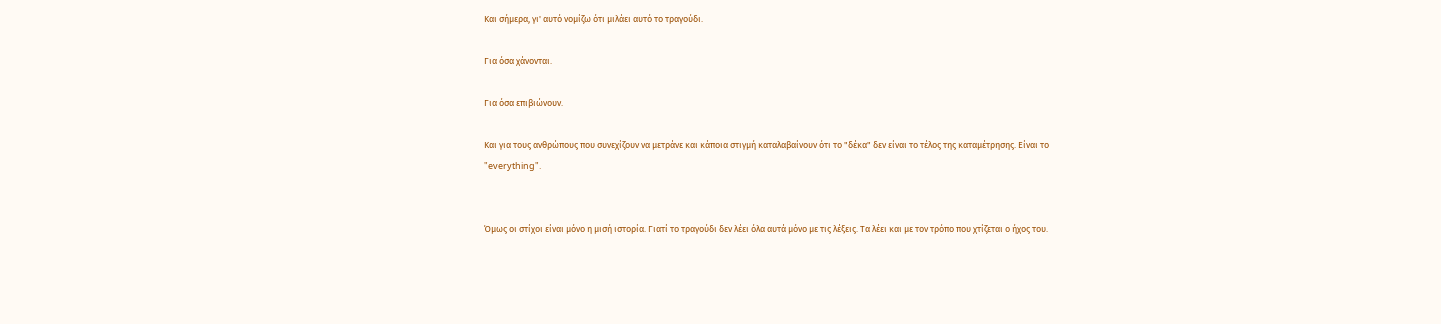Και σήμερα, γι' αυτό νομίζω ότι μιλάει αυτό το τραγούδι.

Για όσα χάνονται.

Για όσα επιβιώνουν.

Και για τους ανθρώπους που συνεχίζουν να μετράνε και κάποια στιγμή καταλαβαίνουν ότι το "δέκα" δεν είναι το τέλος της καταμέτρησης. Είναι το "everything".


Όμως οι στίχοι είναι μόνο η μισή ιστορία. Γιατί το τραγούδι δεν λέει όλα αυτά μόνο με τις λέξεις. Τα λέει και με τον τρόπο που χτίζεται ο ήχος του.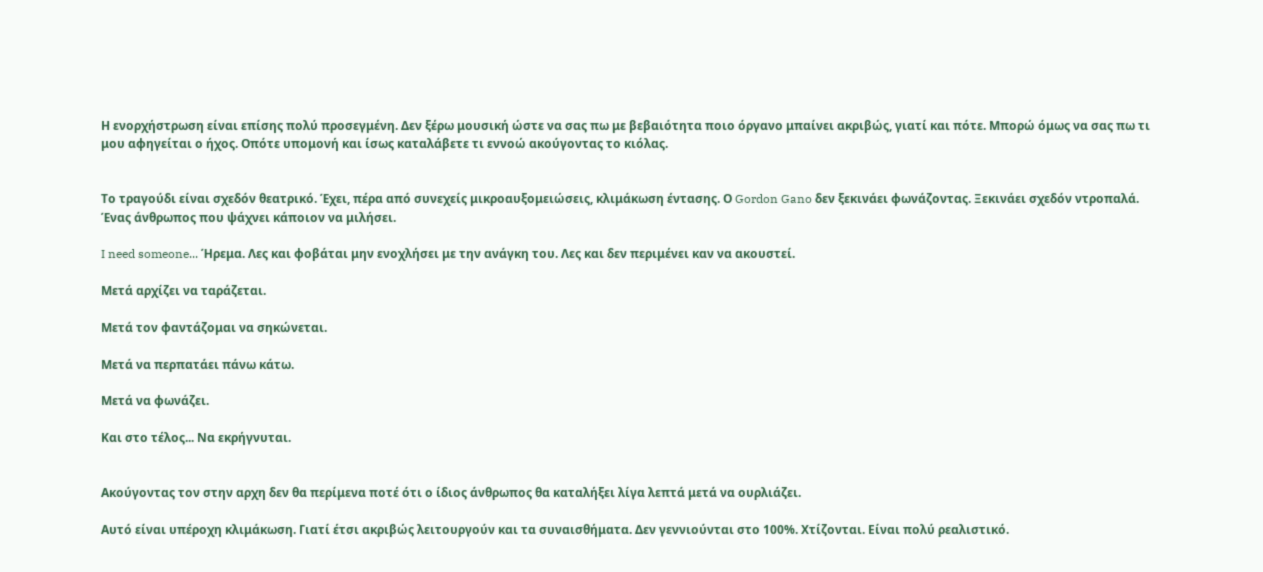Η ενορχήστρωση είναι επίσης πολύ προσεγμένη. Δεν ξέρω μουσική ώστε να σας πω με βεβαιότητα ποιο όργανο μπαίνει ακριβώς, γιατί και πότε. Μπορώ όμως να σας πω τι μου αφηγείται ο ήχος. Οπότε υπομονή και ίσως καταλάβετε τι εννοώ ακούγοντας το κιόλας.


Το τραγούδι είναι σχεδόν θεατρικό. Έχει, πέρα από συνεχείς μικροαυξομειώσεις, κλιμάκωση έντασης. Ο Gordon Gano δεν ξεκινάει φωνάζοντας. Ξεκινάει σχεδόν ντροπαλά. Ένας άνθρωπος που ψάχνει κάποιον να μιλήσει.

I need someone... Ήρεμα. Λες και φοβάται μην ενοχλήσει με την ανάγκη του. Λες και δεν περιμένει καν να ακουστεί.

Μετά αρχίζει να ταράζεται.

Μετά τον φαντάζομαι να σηκώνεται.

Μετά να περπατάει πάνω κάτω.

Μετά να φωνάζει.

Και στο τέλος... Να εκρήγνυται.


Ακούγοντας τον στην αρχη δεν θα περίμενα ποτέ ότι ο ίδιος άνθρωπος θα καταλήξει λίγα λεπτά μετά να ουρλιάζει.

Αυτό είναι υπέροχη κλιμάκωση. Γιατί έτσι ακριβώς λειτουργούν και τα συναισθήματα. Δεν γεννιούνται στο 100%. Χτίζονται. Είναι πολύ ρεαλιστικό.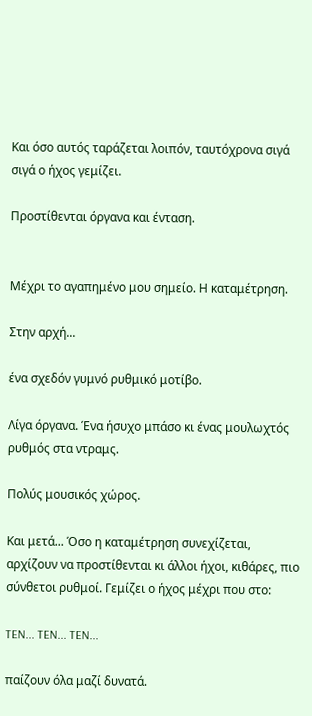Και όσο αυτός ταράζεται λοιπόν, ταυτόχρονα σιγά σιγά ο ήχος γεμίζει.

Προστίθενται όργανα και ένταση.


Μέχρι το αγαπημένο μου σημείο. Η καταμέτρηση.

Στην αρχή...

ένα σχεδόν γυμνό ρυθμικό μοτίβο.

Λίγα όργανα. Ένα ήσυχο μπάσο κι ένας μουλωχτός ρυθμός στα ντραμς.

Πολύς μουσικός χώρος.

Και μετά... Όσο η καταμέτρηση συνεχίζεται, αρχίζουν να προστίθενται κι άλλοι ήχοι, κιθάρες, πιο σύνθετοι ρυθμοί. Γεμίζει ο ήχος μέχρι που στο:

TEN... TEN... TEN...

παίζουν όλα μαζί δυνατά.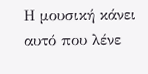Η μουσική κάνει αυτό που λένε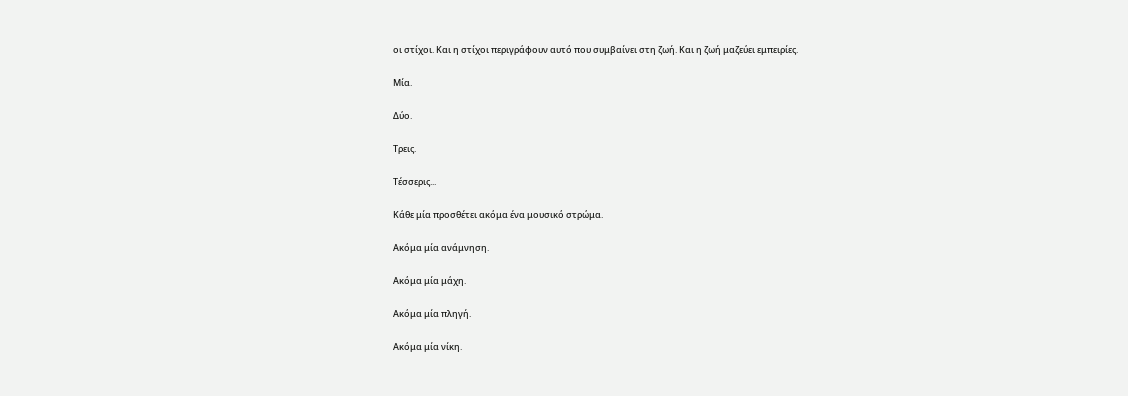οι στίχοι. Και η στίχοι περιγράφουν αυτό που συμβαίνει στη ζωή. Και η ζωή μαζεύει εμπειρίες.

Μία.

Δύο.

Τρεις.

Τέσσερις...

Κάθε μία προσθέτει ακόμα ένα μουσικό στρώμα.

Ακόμα μία ανάμνηση.

Ακόμα μία μάχη.

Ακόμα μία πληγή.

Ακόμα μία νίκη.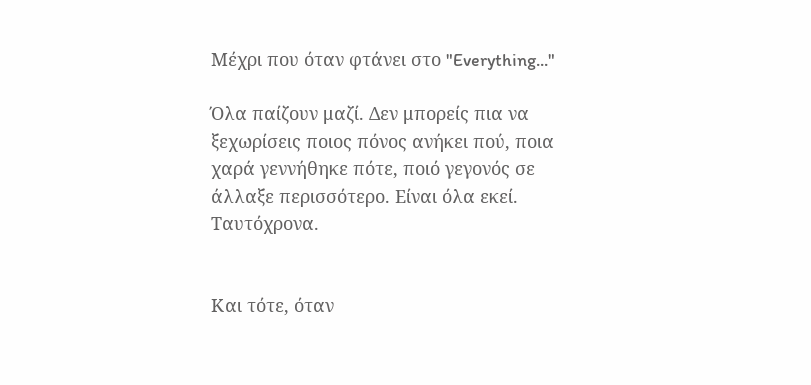Μέχρι που όταν φτάνει στο "Everything..."

Όλα παίζουν μαζί. Δεν μπορείς πια να ξεχωρίσεις ποιος πόνος ανήκει πού, ποια χαρά γεννήθηκε πότε, ποιό γεγονός σε άλλαξε περισσότερο. Είναι όλα εκεί. Ταυτόχρονα.


Και τότε, όταν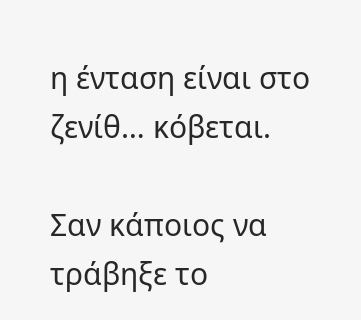η ένταση είναι στο ζενίθ… κόβεται.

Σαν κάποιος να τράβηξε το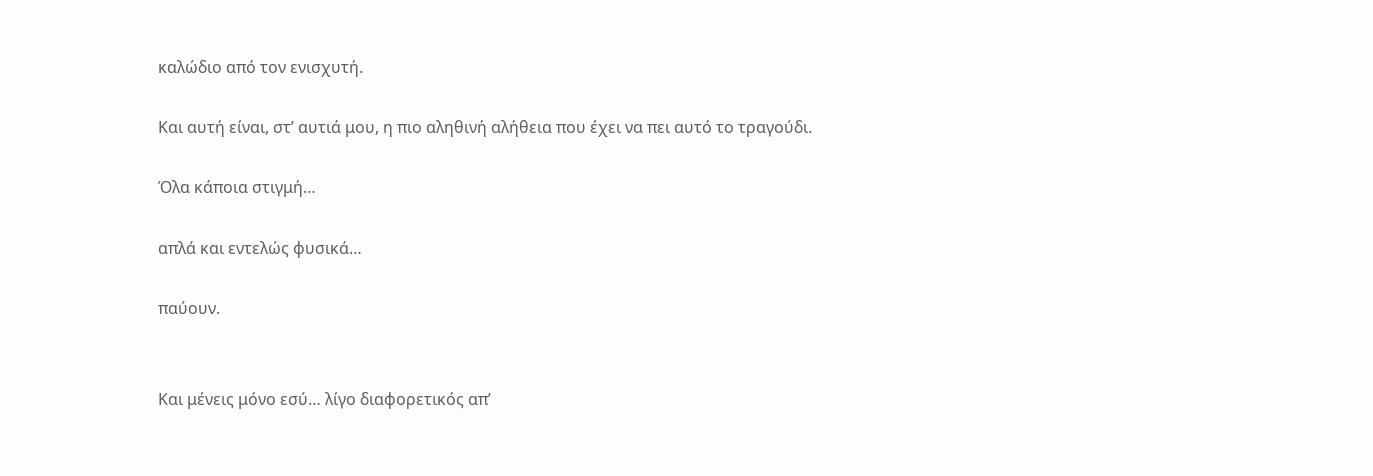καλώδιο από τον ενισχυτή.

Και αυτή είναι, στ’ αυτιά μου, η πιο αληθινή αλήθεια που έχει να πει αυτό το τραγούδι.

Όλα κάποια στιγμή…

απλά και εντελώς φυσικά…

παύουν.


Και μένεις μόνο εσύ… λίγο διαφορετικός απ’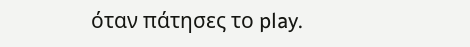όταν πάτησες το play.